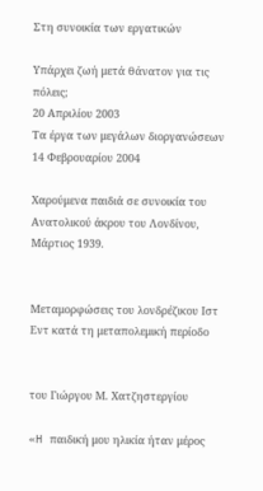Στη συνοικία των εργατικών

Υπάρχει ζωή μετά θάνατον για τις πόλεις;
20 Απριλίου 2003
Τα έργα των μεγάλων διοργανώσεων
14 Φεβρουαρίου 2004

Χαρούμενα παιδιά σε συνοικία του Ανατολικού άκρου του Λονδίνου, Μάρτιος 1939.


Μεταμορφώσεις του λονδρέζικου Ιστ Εντ κατά τη μεταπολεμική περίοδο


του Γιώργου Μ. Χατζηστεργίου

«H παιδική μου ηλικία ήταν μέρος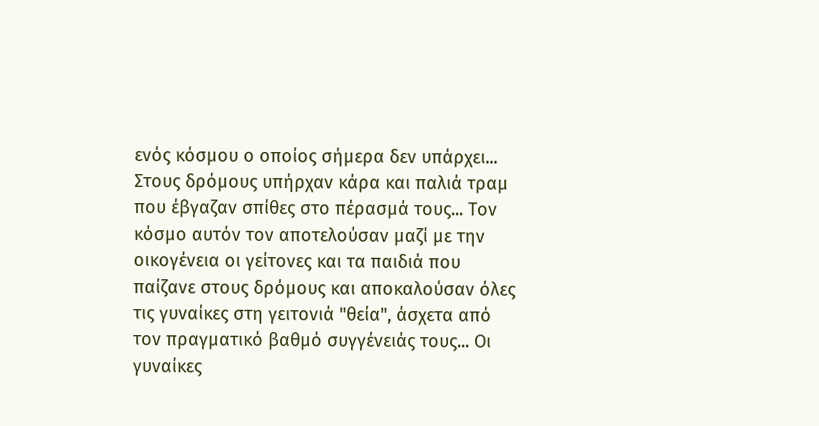ενός κόσμου ο οποίος σήμερα δεν υπάρχει... Στους δρόμους υπήρχαν κάρα και παλιά τραμ που έβγαζαν σπίθες στο πέρασμά τους... Τον κόσμο αυτόν τον αποτελούσαν μαζί με την οικογένεια οι γείτονες και τα παιδιά που παίζανε στους δρόμους και αποκαλούσαν όλες τις γυναίκες στη γειτονιά "θεία", άσχετα από τον πραγματικό βαθμό συγγένειάς τους... Οι γυναίκες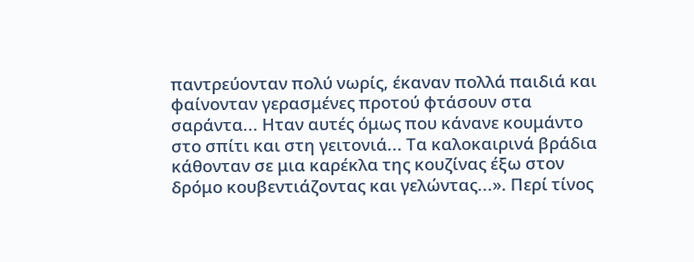παντρεύονταν πολύ νωρίς, έκαναν πολλά παιδιά και φαίνονταν γερασμένες προτού φτάσουν στα σαράντα... Ηταν αυτές όμως που κάνανε κουμάντο στο σπίτι και στη γειτονιά... Τα καλοκαιρινά βράδια κάθονταν σε μια καρέκλα της κουζίνας έξω στον δρόμο κουβεντιάζοντας και γελώντας...». Περί τίνος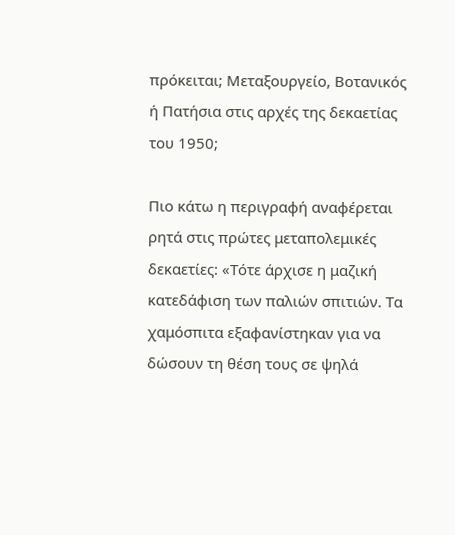πρόκειται; Μεταξουργείο, Βοτανικός ή Πατήσια στις αρχές της δεκαετίας του 1950;

Πιο κάτω η περιγραφή αναφέρεται ρητά στις πρώτες μεταπολεμικές δεκαετίες: «Τότε άρχισε η μαζική κατεδάφιση των παλιών σπιτιών. Τα χαμόσπιτα εξαφανίστηκαν για να δώσουν τη θέση τους σε ψηλά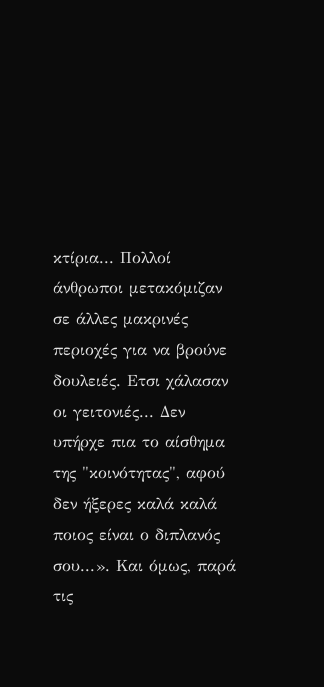κτίρια... Πολλοί άνθρωποι μετακόμιζαν σε άλλες μακρινές περιοχές για να βρούνε δουλειές. Ετσι χάλασαν οι γειτονιές... Δεν υπήρχε πια το αίσθημα της "κοινότητας", αφού δεν ήξερες καλά καλά ποιος είναι ο διπλανός σου...». Και όμως, παρά τις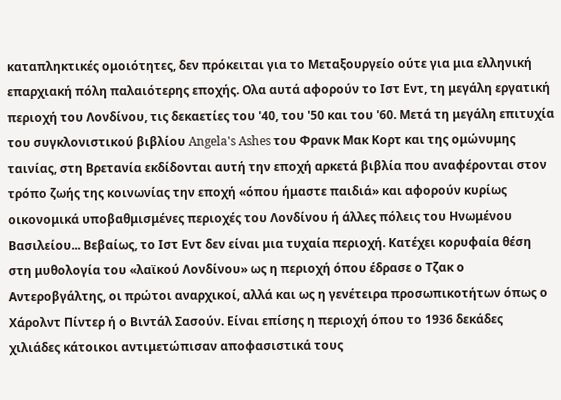καταπληκτικές ομοιότητες, δεν πρόκειται για το Μεταξουργείο ούτε για μια ελληνική επαρχιακή πόλη παλαιότερης εποχής. Ολα αυτά αφορούν το Ιστ Εντ, τη μεγάλη εργατική περιοχή του Λονδίνου, τις δεκαετίες του '40, του '50 και του '60. Μετά τη μεγάλη επιτυχία του συγκλονιστικού βιβλίου Angela's Ashes του Φρανκ Μακ Κορτ και της ομώνυμης ταινίας, στη Βρετανία εκδίδονται αυτή την εποχή αρκετά βιβλία που αναφέρονται στον τρόπο ζωής της κοινωνίας την εποχή «όπου ήμαστε παιδιά» και αφορούν κυρίως οικονομικά υποβαθμισμένες περιοχές του Λονδίνου ή άλλες πόλεις του Ηνωμένου Βασιλείου... Βεβαίως, το Ιστ Εντ δεν είναι μια τυχαία περιοχή. Κατέχει κορυφαία θέση στη μυθολογία του «λαϊκού Λονδίνου» ως η περιοχή όπου έδρασε ο Τζακ ο Αντεροβγάλτης, οι πρώτοι αναρχικοί, αλλά και ως η γενέτειρα προσωπικοτήτων όπως ο Χάρολντ Πίντερ ή ο Βιντάλ Σασούν. Είναι επίσης η περιοχή όπου το 1936 δεκάδες χιλιάδες κάτοικοι αντιμετώπισαν αποφασιστικά τους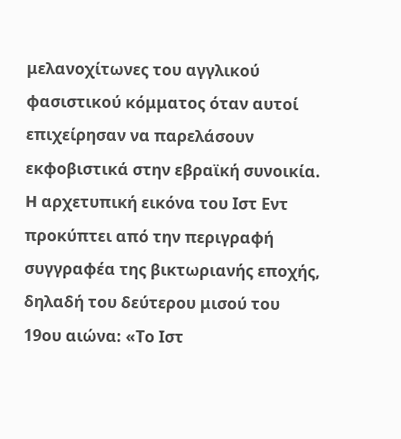μελανοχίτωνες του αγγλικού φασιστικού κόμματος όταν αυτοί επιχείρησαν να παρελάσουν εκφοβιστικά στην εβραϊκή συνοικία. H αρχετυπική εικόνα του Ιστ Εντ προκύπτει από την περιγραφή συγγραφέα της βικτωριανής εποχής, δηλαδή του δεύτερου μισού του 19ου αιώνα: «Το Ιστ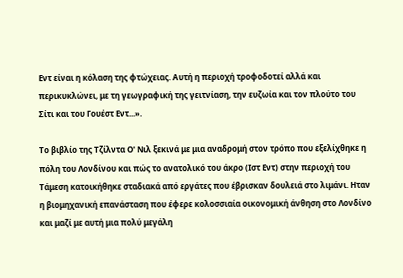Εντ είναι η κόλαση της φτώχειας. Αυτή η περιοχή τροφοδοτεί αλλά και περικυκλώνει, με τη γεωγραφική της γειτνίαση, την ευζωία και τον πλούτο του Σίτι και του Γουέστ Εντ...».

Το βιβλίο της Τζίλντα Ο' Νιλ ξεκινά με μια αναδρομή στον τρόπο που εξελίχθηκε η πόλη του Λονδίνου και πώς το ανατολικό του άκρο (Ιστ Εντ) στην περιοχή του Τάμεση κατοικήθηκε σταδιακά από εργάτες που έβρισκαν δουλειά στο λιμάνι. Ηταν η βιομηχανική επανάσταση που έφερε κολοσσιαία οικονομική άνθηση στο Λονδίνο και μαζί με αυτή μια πολύ μεγάλη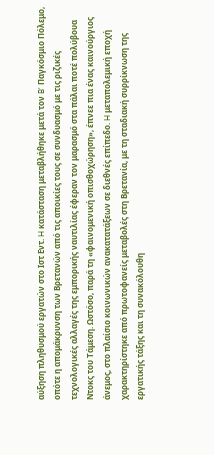αύξηση πληθυσμού εργατών στο Ιστ Εντ. H κατάσταση μεταβλήθηκε μετά τον B' Παγκόσμιο Πόλεμο, οπότε η απομάκρυνση των Βρετανών από τις αποικίες τους σε συνδυασμό με τις ριζικές τεχνολογικές αλλαγές της εμπορικής ναυτιλίας έφεραν τον μαρασμό στα πάλαι ποτέ πολύβουα Ντοκς του Τάμεση. Ωστόσο, παρά τη «φαινομενική οπισθοχώρηση», έπνεε πια ένας καινούργιος άνεμος, στο πλαίσιο κοινωνικών ανακατατάξεων σε διεθνές επίπεδο. H μεταπολεμική εποχή χαρακτηρίστηκε από πρωτοφανείς μεταβολές στη Βρετανία, με τη σταδιακή συρρίκνωση της εργατικής τάξης και τη συνακόλουθη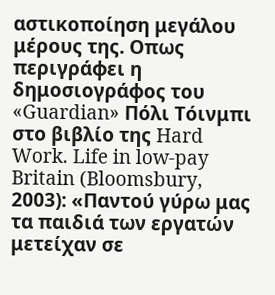αστικοποίηση μεγάλου μέρους της. Οπως περιγράφει η δημοσιογράφος του «Guardian» Πόλι Τόινμπι στο βιβλίο της Hard Work. Life in low-pay Britain (Bloomsbury, 2003): «Παντού γύρω μας τα παιδιά των εργατών μετείχαν σε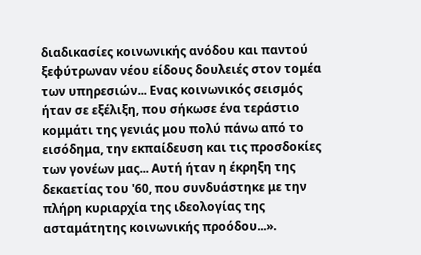διαδικασίες κοινωνικής ανόδου και παντού ξεφύτρωναν νέου είδους δουλειές στον τομέα των υπηρεσιών... Ενας κοινωνικός σεισμός ήταν σε εξέλιξη, που σήκωσε ένα τεράστιο κομμάτι της γενιάς μου πολύ πάνω από το εισόδημα, την εκπαίδευση και τις προσδοκίες των γονέων μας... Αυτή ήταν η έκρηξη της δεκαετίας του '60, που συνδυάστηκε με την πλήρη κυριαρχία της ιδεολογίας της ασταμάτητης κοινωνικής προόδου...».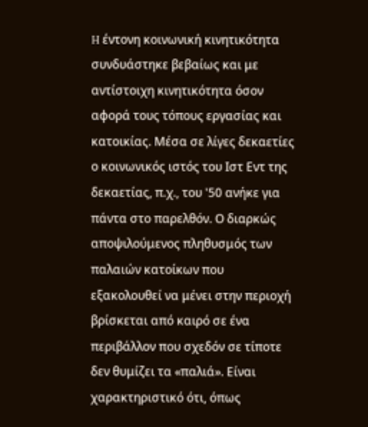H έντονη κοινωνική κινητικότητα συνδυάστηκε βεβαίως και με αντίστοιχη κινητικότητα όσον αφορά τους τόπους εργασίας και κατοικίας. Μέσα σε λίγες δεκαετίες ο κοινωνικός ιστός του Ιστ Εντ της δεκαετίας, π.χ., του '50 ανήκε για πάντα στο παρελθόν. Ο διαρκώς αποψιλούμενος πληθυσμός των παλαιών κατοίκων που εξακολουθεί να μένει στην περιοχή βρίσκεται από καιρό σε ένα περιβάλλον που σχεδόν σε τίποτε δεν θυμίζει τα «παλιά». Είναι χαρακτηριστικό ότι, όπως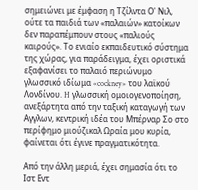σημειώνει με έμφαση η Τζίλντα Ο' Νιλ, ούτε τα παιδιά των «παλαιών» κατοίκων δεν παραπέμπουν στους «παλιούς καιρούς». Το ενιαίο εκπαιδευτικό σύστημα της χώρας, για παράδειγμα, έχει οριστικά εξαφανίσει το παλαιό περιώνυμο γλωσσικό ιδίωμα «cockney» του λαϊκού Λονδίνου. H γλωσσική ομοιογενοποίηση, ανεξάρτητα από την ταξική καταγωγή των Αγγλων, κεντρική ιδέα του Μπέρναρ Σο στο περίφημο μιούζικαλ Ωραία μου κυρία, φαίνεται ότι έγινε πραγματικότητα.

Από την άλλη μεριά, έχει σημασία ότι το Ιστ Εντ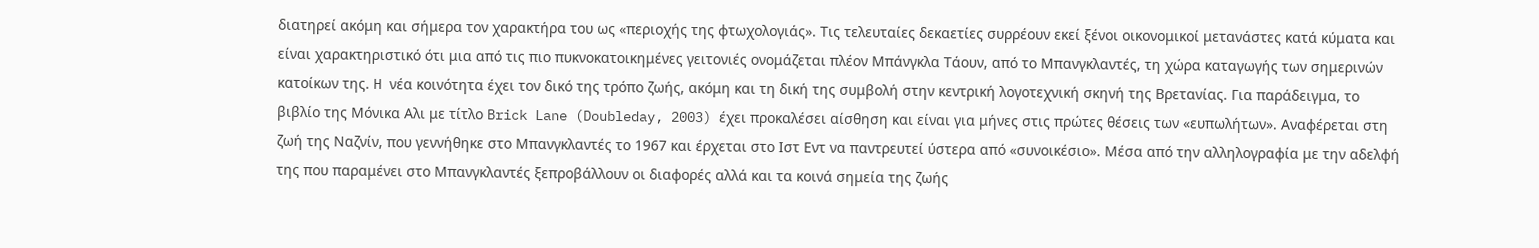διατηρεί ακόμη και σήμερα τον χαρακτήρα του ως «περιοχής της φτωχολογιάς». Τις τελευταίες δεκαετίες συρρέουν εκεί ξένοι οικονομικοί μετανάστες κατά κύματα και είναι χαρακτηριστικό ότι μια από τις πιο πυκνοκατοικημένες γειτονιές ονομάζεται πλέον Μπάνγκλα Τάουν, από το Μπανγκλαντές, τη χώρα καταγωγής των σημερινών κατοίκων της. H νέα κοινότητα έχει τον δικό της τρόπο ζωής, ακόμη και τη δική της συμβολή στην κεντρική λογοτεχνική σκηνή της Βρετανίας. Για παράδειγμα, το βιβλίο της Μόνικα Αλι με τίτλο Brick Lane (Doubleday, 2003) έχει προκαλέσει αίσθηση και είναι για μήνες στις πρώτες θέσεις των «ευπωλήτων». Αναφέρεται στη ζωή της Ναζνίν, που γεννήθηκε στο Μπανγκλαντές το 1967 και έρχεται στο Ιστ Εντ να παντρευτεί ύστερα από «συνοικέσιο». Μέσα από την αλληλογραφία με την αδελφή της που παραμένει στο Μπανγκλαντές ξεπροβάλλουν οι διαφορές αλλά και τα κοινά σημεία της ζωής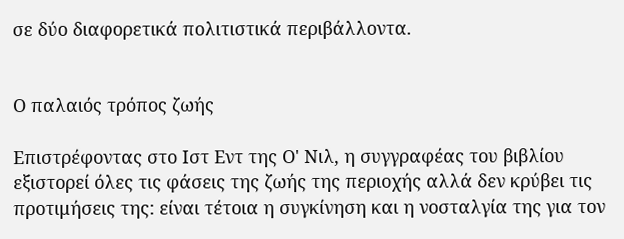σε δύο διαφορετικά πολιτιστικά περιβάλλοντα.


Ο παλαιός τρόπος ζωής

Επιστρέφοντας στο Ιστ Εντ της Ο' Νιλ, η συγγραφέας του βιβλίου εξιστορεί όλες τις φάσεις της ζωής της περιοχής αλλά δεν κρύβει τις προτιμήσεις της: είναι τέτοια η συγκίνηση και η νοσταλγία της για τον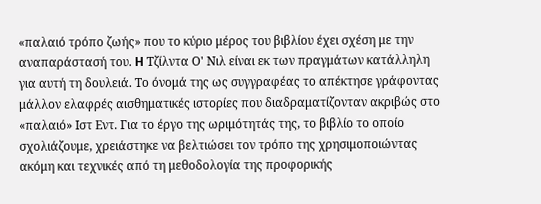«παλαιό τρόπο ζωής» που το κύριο μέρος του βιβλίου έχει σχέση με την αναπαράστασή του. H Τζίλντα Ο' Νιλ είναι εκ των πραγμάτων κατάλληλη για αυτή τη δουλειά. Το όνομά της ως συγγραφέας το απέκτησε γράφοντας μάλλον ελαφρές αισθηματικές ιστορίες που διαδραματίζονταν ακριβώς στο «παλαιό» Ιστ Εντ. Για το έργο της ωριμότητάς της, το βιβλίο το οποίο σχολιάζουμε, χρειάστηκε να βελτιώσει τον τρόπο της χρησιμοποιώντας ακόμη και τεχνικές από τη μεθοδολογία της προφορικής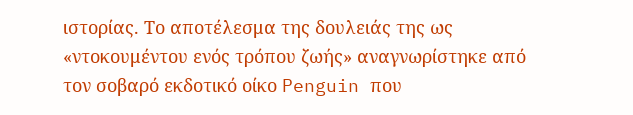ιστορίας. Το αποτέλεσμα της δουλειάς της ως «ντοκουμέντου ενός τρόπου ζωής» αναγνωρίστηκε από τον σοβαρό εκδοτικό οίκο Penguin που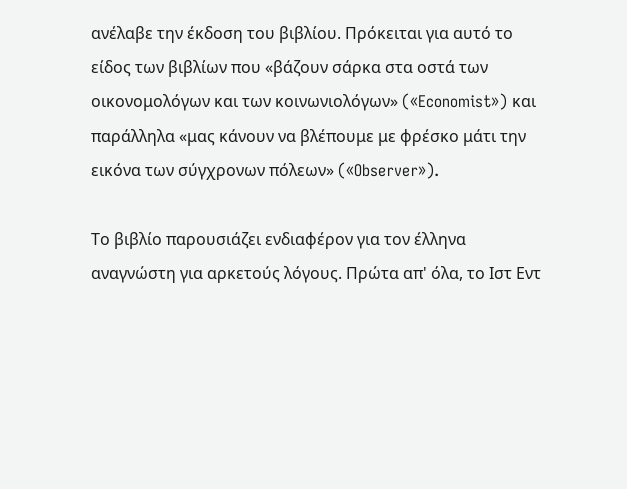ανέλαβε την έκδοση του βιβλίου. Πρόκειται για αυτό το είδος των βιβλίων που «βάζουν σάρκα στα οστά των οικονομολόγων και των κοινωνιολόγων» («Economist») και παράλληλα «μας κάνουν να βλέπουμε με φρέσκο μάτι την εικόνα των σύγχρονων πόλεων» («Observer»).

Το βιβλίο παρουσιάζει ενδιαφέρον για τον έλληνα αναγνώστη για αρκετούς λόγους. Πρώτα απ' όλα, το Ιστ Εντ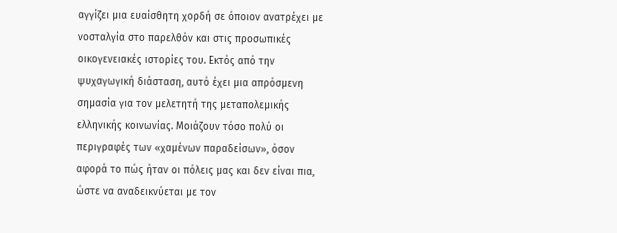αγγίζει μια ευαίσθητη χορδή σε όποιον ανατρέχει με νοσταλγία στο παρελθόν και στις προσωπικές οικογενειακές ιστορίες του. Εκτός από την ψυχαγωγική διάσταση, αυτό έχει μια απρόσμενη σημασία για τον μελετητή της μεταπολεμικής ελληνικής κοινωνίας. Μοιάζουν τόσο πολύ οι περιγραφές των «χαμένων παραδείσων», όσον αφορά το πώς ήταν οι πόλεις μας και δεν είναι πια, ώστε να αναδεικνύεται με τον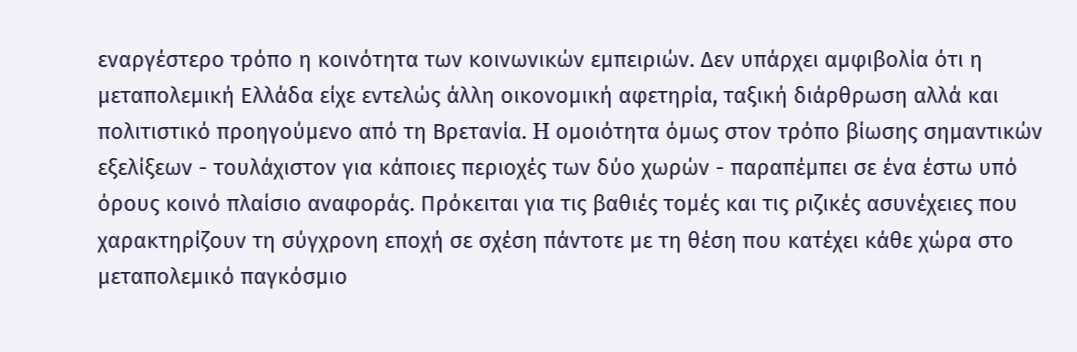εναργέστερο τρόπο η κοινότητα των κοινωνικών εμπειριών. Δεν υπάρχει αμφιβολία ότι η μεταπολεμική Ελλάδα είχε εντελώς άλλη οικονομική αφετηρία, ταξική διάρθρωση αλλά και πολιτιστικό προηγούμενο από τη Βρετανία. H ομοιότητα όμως στον τρόπο βίωσης σημαντικών εξελίξεων - τουλάχιστον για κάποιες περιοχές των δύο χωρών - παραπέμπει σε ένα έστω υπό όρους κοινό πλαίσιο αναφοράς. Πρόκειται για τις βαθιές τομές και τις ριζικές ασυνέχειες που χαρακτηρίζουν τη σύγχρονη εποχή σε σχέση πάντοτε με τη θέση που κατέχει κάθε χώρα στο μεταπολεμικό παγκόσμιο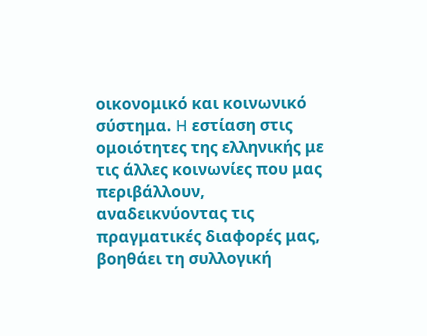οικονομικό και κοινωνικό σύστημα. H εστίαση στις ομοιότητες της ελληνικής με τις άλλες κοινωνίες που μας περιβάλλουν, αναδεικνύοντας τις πραγματικές διαφορές μας, βοηθάει τη συλλογική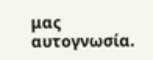μας αυτογνωσία.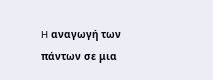H αναγωγή των πάντων σε μια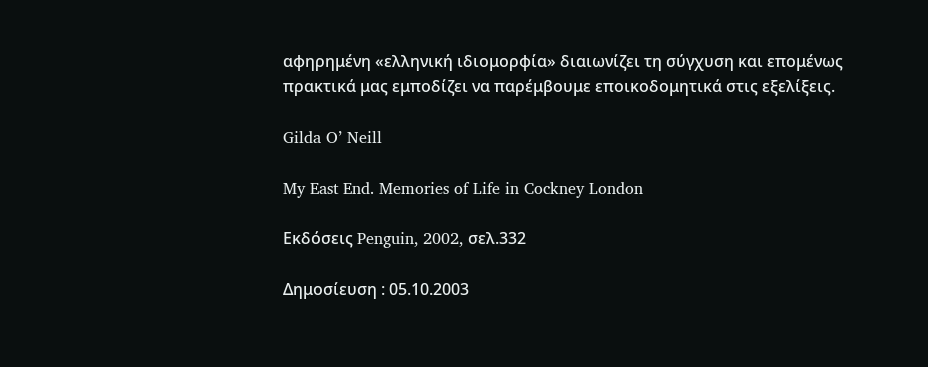αφηρημένη «ελληνική ιδιομορφία» διαιωνίζει τη σύγχυση και επομένως πρακτικά μας εμποδίζει να παρέμβουμε εποικοδομητικά στις εξελίξεις.

Gilda O’ Neill

My East End. Memories of Life in Cockney London

Εκδόσεις Penguin, 2002, σελ.332

Δημοσίευση : 05.10.2003